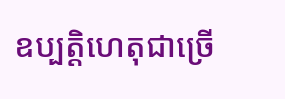ឧប្បត្តិហេតុជាច្រើ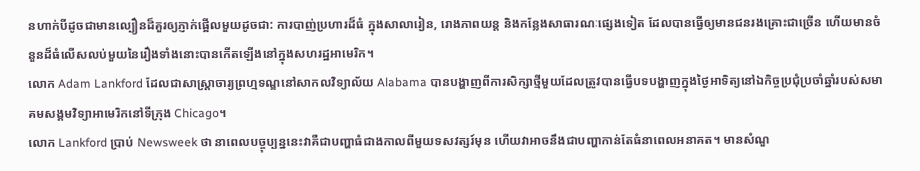នហាក់បីដូចជាមានល្បឿនដ៏គួរឲ្យភ្ញាក់ផ្អើលមួយដូចជា: ការបាញ់ប្រហារដ៏ធំ ក្នុងសាលារៀន, រោងភាពយន្ដ និងកន្លែងសាធារណៈផ្សេងទៀត ដែលបានធ្វើឲ្យមានជនរងគ្រោះជាច្រើន ហើយមានចំនួនដ៏ធំលើសលប់មួយនៃរឿងទាំងនោះបានកើតឡើងនៅក្នុងសហរដ្ឋអាមេរិក។
លោក Adam Lankford ដែលជាសាស្ត្រាចារ្យព្រហ្មទណ្ឌនៅសាកលវិទ្យាល័យ Alabama បានបង្ហាញពីការសិក្សាថ្មីមួយដែលត្រូវបានធ្វើបទបង្ហាញក្នុងថ្ងៃអាទិត្យនៅឯកិច្ចប្រជុំប្រចាំឆ្នាំរបស់សមាគមសង្គមវិទ្យាអាមេរិកនៅទីក្រុង Chicago។
លោក Lankford ប្រាប់ Newsweek ថា នាពេលបច្ចុប្បន្ននេះវាគឺជាបញ្ហាធំជាងកាលពីមួយទសវត្សរ៍មុន ហើយវាអាចនឹងជាបញ្ហាកាន់តែធំនាពេលអនាគត។ មានសំណួ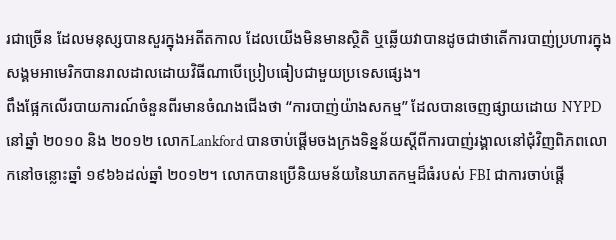រជាច្រើន ដែលមនុស្សបានសួរក្នុងអតីតកាល ដែលយើងមិនមានស្ថិតិ ឬឆ្លើយវាបានដូចជាថាតើការបាញ់ប្រហារក្នុងសង្គមអាមេរិកបានរាលដាលដោយវិធីណាបើប្រៀបធៀបជាមួយប្រទេសផ្សេង។
ពឹងផ្អែកលើរបាយការណ៍ចំនួនពីរមានចំណងជើងថា “ការបាញ់យ៉ាងសកម្ម” ដែលបានចេញផ្សាយដោយ NYPD នៅឆ្នាំ ២០១០ និង ២០១២ លោកLankford បានចាប់ផ្តើមចងក្រងទិន្នន័យស្តីពីការបាញ់រង្គាលនៅជុំវិញពិភពលោកនៅចន្លោះឆ្នាំ ១៩៦៦ដល់ឆ្នាំ ២០១២។ លោកបានប្រើនិយមន័យនៃឃាតកម្មដ៏ធំរបស់ FBI ជាការចាប់ផ្ដើ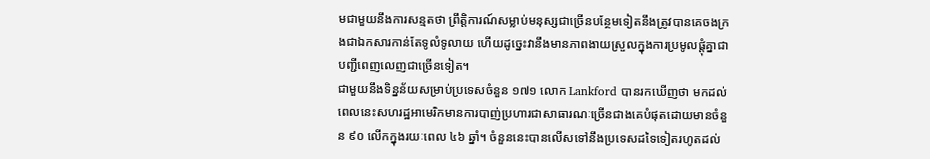មជាមួយនឹងការសន្មតថា ព្រឹត្តិការណ៍សម្លាប់មនុស្សជាច្រើនបន្ថែមទៀតនឹងត្រូវបានគេចងក្រងជាឯកសារកាន់តែទូលំទូលាយ ហើយដូច្នេះវានឹងមានភាពងាយស្រួលក្នុងការប្រមូលផ្តុំគ្នាជាបញ្ជីពេញលេញជាច្រើនទៀត។
ជាមួយនឹងទិន្នន័យសម្រាប់ប្រទេសចំនួន ១៧១ លោក Lankford បានរកឃើញថា មកដល់ពេលនេះសហរដ្ឋអាមេរិកមានការបាញ់ប្រហារជាសាធារណៈច្រើនជាងគេបំផុតដោយមានចំនួន ៩០ លើកក្នុងរយៈពេល ៤៦ ឆ្នាំ។ ចំនួននេះបានលើសទៅនឹងប្រទេសដទៃទៀតរហូតដល់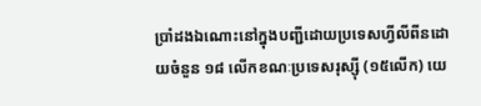ប្រាំដងឯណោះនៅក្នុងបញ្ជីដោយប្រទេសហ្វីលីពីនដោយចំនួន ១៨ លើកខណៈប្រទេសរុស្ស៊ី (១៥លើក) យេ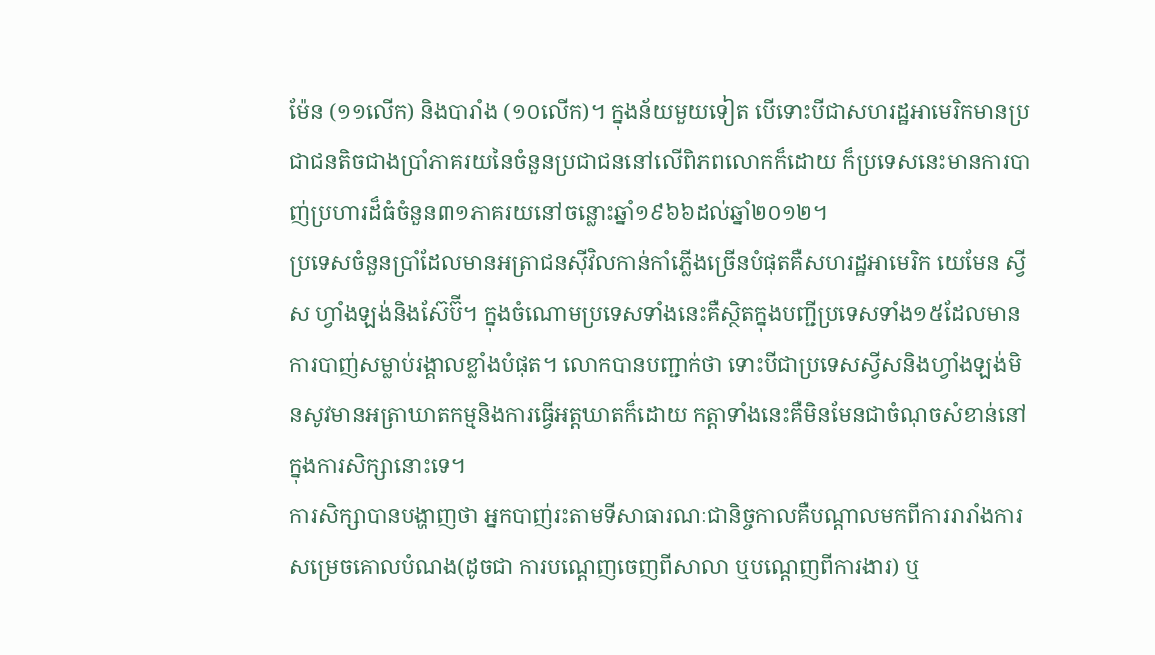ម៉ែន (១១លើក) និងបារាំង (១០លើក)។ ក្នុងន័យមួយទៀត បើទោះបីជាសហរដ្ឋអាមេរិកមានប្រជាជនតិចជាងប្រាំភាគរយនៃចំនួនប្រជាជននៅលើពិភពលោកក៏ដោយ ក៏ប្រទេសនេះមានការបាញ់ប្រហារដ៏ធំចំនួន៣១ភាគរយនៅចន្លោះឆ្នាំ១៩៦៦ដល់ឆ្នាំ២០១២។
ប្រទេសចំនួនប្រាំដែលមានអត្រាជនស៊ីវិលកាន់កាំភ្លើងច្រើនបំផុតគឺសហរដ្ឋអាមេរិក យេមែន ស្វីស ហ្វាំងឡង់និងស៊ែប៊ី។ ក្នុងចំណោមប្រទេសទាំងនេះគឺស្ថិតក្នុងបញ្ជីប្រទេសទាំង១៥ដែលមានការបាញ់សម្លាប់រង្គាលខ្លាំងបំផុត។ លោកបានបញ្ជាក់ថា ទោះបីជាប្រទេសស្វីសនិងហ្វាំងឡង់មិនសូវមានអត្រាឃាតកម្មនិងការធ្វើអត្តឃាតក៏ដោយ កត្តាទាំងនេះគឺមិនមែនជាចំណុចសំខាន់នៅក្នុងការសិក្សានោះទេ។
ការសិក្សាបានបង្ហាញថា អ្នកបាញ់រះតាមទីសាធារណៈជានិច្ចកាលគឺបណ្ដាលមកពីការរារាំងការសម្រេចគោលបំណង(ដូចជា ការបណ្តេញចេញពីសាលា ឬបណ្តេញពីការងារ) ឬ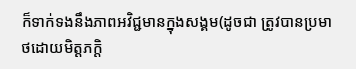ក៏ទាក់ទងនឹងភាពអវិជ្ជមានក្នុងសង្គម(ដូចជា ត្រូវបានប្រមាថដោយមិត្តភក្តិ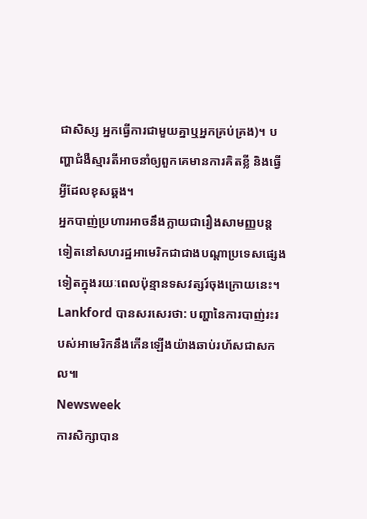ជាសិស្ស អ្នកធ្វើការជាមួយគ្នាឬអ្នកគ្រប់គ្រង)។ បញ្ហាជំងឺស្មារតីអាចនាំឲ្យពួកគេមានការគិតខ្លី និងធ្វើអ្វីដែលខុសឆ្គង។
អ្នកបាញ់ប្រហារអាចនឹងក្លាយជារឿងសាមញ្ញបន្តទៀតនៅសហរដ្ឋអាមេរិកជាជាងបណ្តាប្រទេសផ្សេងទៀតក្នុងរយៈពេលប៉ុន្មានទសវត្សរ៍ចុងក្រោយនេះ។ Lankford បានសរសេរថា: បញ្ហានៃការបាញ់រះរបស់អាមេរិកនឹងកើនឡើងយ៉ាងឆាប់រហ័សជាសកល៕
Newsweek
ការសិក្សាបាន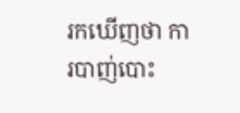រកឃើញថា ការបាញ់បោះ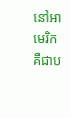នៅអាមេរិកគឺជាប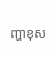ញ្ហាខុស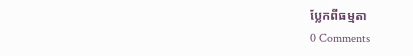ប្លែកពីធម្មតា
0 Comments